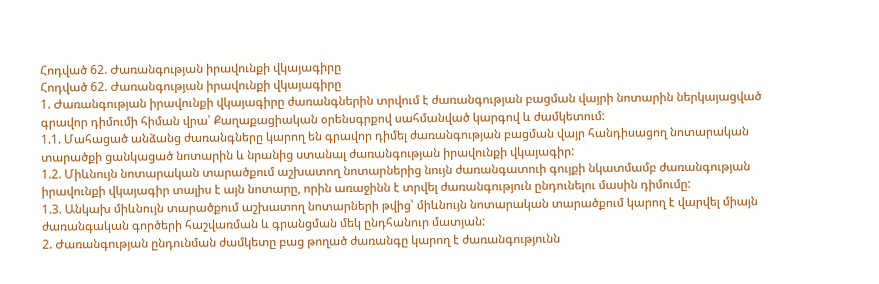Հոդված 62. Ժառանգության իրավունքի վկայագիրը
Հոդված 62. Ժառանգության իրավունքի վկայագիրը
1. Ժառանգության իրավունքի վկայագիրը ժառանգներին տրվում է ժառանգության բացման վայրի նոտարին ներկայացված գրավոր դիմումի հիման վրա՝ Քաղաքացիական օրենսգրքով սահմանված կարգով և ժամկետում:
1.1. Մահացած անձանց ժառանգները կարող են գրավոր դիմել ժառանգության բացման վայր հանդիսացող նոտարական տարածքի ցանկացած նոտարին և նրանից ստանալ ժառանգության իրավունքի վկայագիր:
1.2. Միևնույն նոտարական տարածքում աշխատող նոտարներից նույն ժառանգատուի գույքի նկատմամբ ժառանգության իրավունքի վկայագիր տալիս է այն նոտարը, որին առաջինն է տրվել ժառանգություն ընդունելու մասին դիմումը:
1.3. Անկախ միևնույն տարածքում աշխատող նոտարների թվից՝ միևնույն նոտարական տարածքում կարող է վարվել միայն ժառանգական գործերի հաշվառման և գրանցման մեկ ընդհանուր մատյան:
2. Ժառանգության ընդունման ժամկետը բաց թողած ժառանգը կարող է ժառանգությունն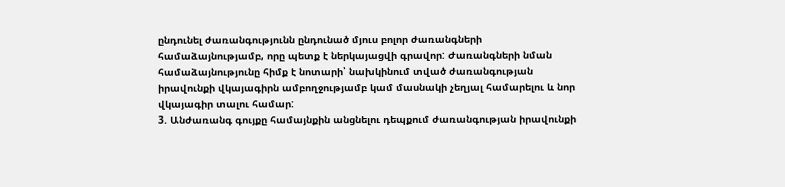ընդունել ժառանգությունն ընդունած մյուս բոլոր ժառանգների համաձայնությամբ, որը պետք է ներկայացվի գրավոր: Ժառանգների նման համաձայնությունը հիմք է նոտարի՝ նախկինում տված ժառանգության իրավունքի վկայագիրն ամբողջությամբ կամ մասնակի չեղյալ համարելու և նոր վկայագիր տալու համար:
3. Անժառանգ գույքը համայնքին անցնելու դեպքում ժառանգության իրավունքի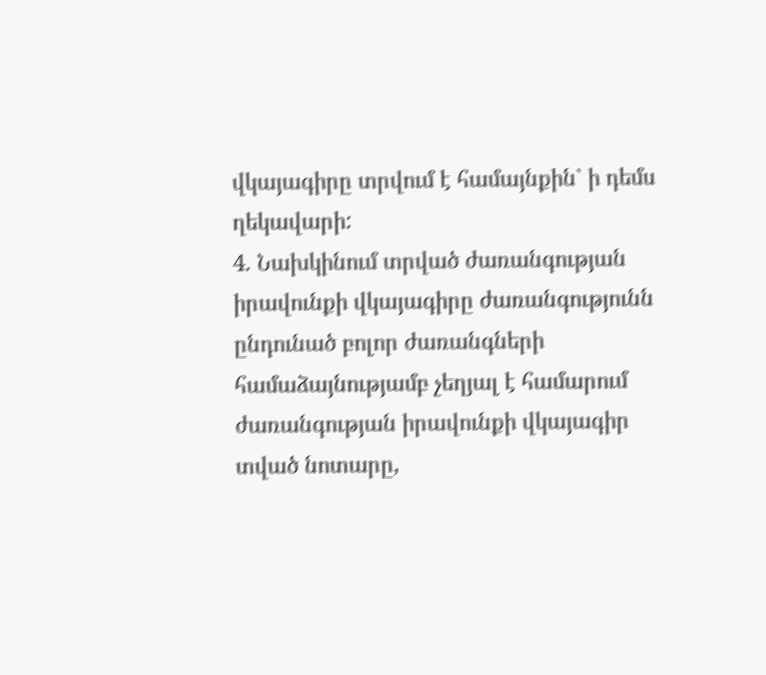վկայագիրը տրվում է համայնքին` ի դեմս ղեկավարի:
4. Նախկինում տրված ժառանգության իրավունքի վկայագիրը ժառանգությունն ընդունած բոլոր ժառանգների համաձայնությամբ չեղյալ է համարում ժառանգության իրավունքի վկայագիր տված նոտարը,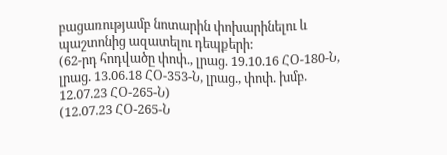բացառությամբ նոտարին փոխարինելու և պաշտոնից ազատելու դեպքերի:
(62-րդ հոդվածը փոփ., լրաց. 19.10.16 ՀՕ-180-Ն, լրաց. 13.06.18 ՀՕ-353-Ն, լրաց., փոփ. խմբ. 12.07.23 ՀՕ-265-Ն)
(12.07.23 ՀՕ-265-Ն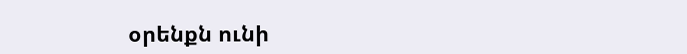օրենքն ունի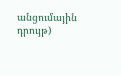անցումային դրույթ)